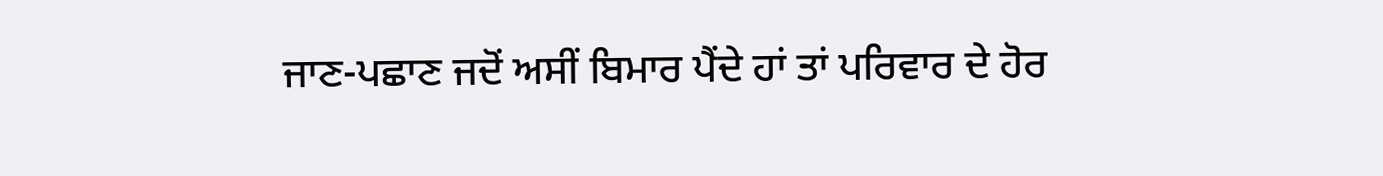ਜਾਣ-ਪਛਾਣ ਜਦੋਂ ਅਸੀਂ ਬਿਮਾਰ ਪੈਂਦੇ ਹਾਂ ਤਾਂ ਪਰਿਵਾਰ ਦੇ ਹੋਰ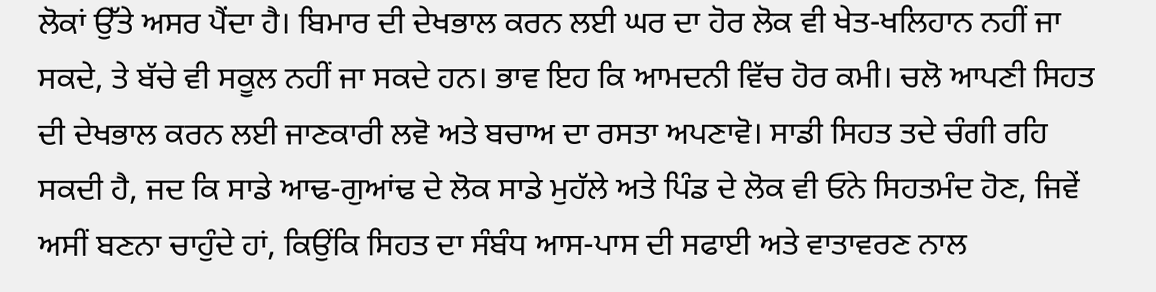ਲੋਕਾਂ ਉੱਤੇ ਅਸਰ ਪੈਂਦਾ ਹੈ। ਬਿਮਾਰ ਦੀ ਦੇਖਭਾਲ ਕਰਨ ਲਈ ਘਰ ਦਾ ਹੋਰ ਲੋਕ ਵੀ ਖੇਤ-ਖਲਿਹਾਨ ਨਹੀਂ ਜਾ ਸਕਦੇ, ਤੇ ਬੱਚੇ ਵੀ ਸਕੂਲ ਨਹੀਂ ਜਾ ਸਕਦੇ ਹਨ। ਭਾਵ ਇਹ ਕਿ ਆਮਦਨੀ ਵਿੱਚ ਹੋਰ ਕਮੀ। ਚਲੋ ਆਪਣੀ ਸਿਹਤ ਦੀ ਦੇਖਭਾਲ ਕਰਨ ਲਈ ਜਾਣਕਾਰੀ ਲਵੋ ਅਤੇ ਬਚਾਅ ਦਾ ਰਸਤਾ ਅਪਣਾਵੋ। ਸਾਡੀ ਸਿਹਤ ਤਦੇ ਚੰਗੀ ਰਹਿ ਸਕਦੀ ਹੈ, ਜਦ ਕਿ ਸਾਡੇ ਆਢ-ਗੁਆਂਢ ਦੇ ਲੋਕ ਸਾਡੇ ਮੁਹੱਲੇ ਅਤੇ ਪਿੰਡ ਦੇ ਲੋਕ ਵੀ ਓਨੇ ਸਿਹਤਮੰਦ ਹੋਣ, ਜਿਵੇਂ ਅਸੀਂ ਬਣਨਾ ਚਾਹੁੰਦੇ ਹਾਂ, ਕਿਉਂਕਿ ਸਿਹਤ ਦਾ ਸੰਬੰਧ ਆਸ-ਪਾਸ ਦੀ ਸਫਾਈ ਅਤੇ ਵਾਤਾਵਰਣ ਨਾਲ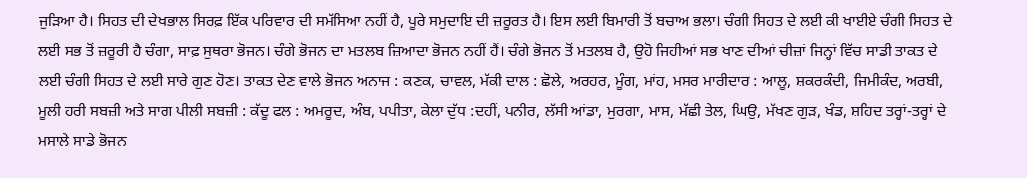ਜੁੜਿਆ ਹੈ। ਸਿਹਤ ਦੀ ਦੇਖਭਾਲ ਸਿਰਫ਼ ਇੱਕ ਪਰਿਵਾਰ ਦੀ ਸਮੱਸਿਆ ਨਹੀਂ ਹੈ, ਪੂਰੇ ਸਮੁਦਾਇ ਦੀ ਜ਼ਰੂਰਤ ਹੈ। ਇਸ ਲਈ ਬਿਮਾਰੀ ਤੋਂ ਬਚਾਅ ਭਲਾ। ਚੰਗੀ ਸਿਹਤ ਦੇ ਲਈ ਕੀ ਖਾਈਏ ਚੰਗੀ ਸਿਹਤ ਦੇ ਲਈ ਸਭ ਤੋਂ ਜ਼ਰੂਰੀ ਹੈ ਚੰਗਾ, ਸਾਫ਼ ਸੁਥਰਾ ਭੋਜਨ। ਚੰਗੇ ਭੋਜਨ ਦਾ ਮਤਲਬ ਜ਼ਿਆਦਾ ਭੋਜਨ ਨਹੀਂ ਹੈਂ। ਚੰਗੇ ਭੋਜਨ ਤੋਂ ਮਤਲਬ ਹੈ, ਉਹੋ ਜਿਹੀਆਂ ਸਭ ਖਾਣ ਦੀਆਂ ਚੀਜ਼ਾਂ ਜਿਨ੍ਹਾਂ ਵਿੱਚ ਸਾਡੀ ਤਾਕਤ ਦੇ ਲਈ ਚੰਗੀ ਸਿਹਤ ਦੇ ਲਈ ਸਾਰੇ ਗੁਣ ਹੋਣ। ਤਾਕਤ ਦੇਣ ਵਾਲੇ ਭੋਜਨ ਅਨਾਜ : ਕਣਕ, ਚਾਵਲ, ਮੱਕੀ ਦਾਲ : ਛੋਲੇ, ਅਰਹਰ, ਮੂੰਗ, ਮਾਂਹ, ਮਸਰ ਮਾਰੀਦਾਰ : ਆਲੂ, ਸ਼ਕਰਕੰਦੀ, ਜਿਮੀਕੰਦ, ਅਰਬੀ, ਮੂਲੀ ਹਰੀ ਸਬਜ਼ੀ ਅਤੇ ਸਾਗ ਪੀਲੀ ਸਬਜ਼ੀ : ਕੱਦੂ ਫਲ : ਅਮਰੂਦ, ਅੰਬ, ਪਪੀਤਾ, ਕੇਲਾ ਦੁੱਧ :ਦਹੀਂ, ਪਨੀਰ, ਲੱਸੀ ਆਂਡਾ, ਮੁਰਗਾ, ਮਾਸ, ਮੱਛੀ ਤੇਲ, ਘਿਉ, ਮੱਖਣ ਗੁੜ, ਖੰਡ, ਸ਼ਹਿਦ ਤਰ੍ਹਾਂ-ਤਰ੍ਹਾਂ ਦੇ ਮਸਾਲੇ ਸਾਡੇ ਭੋਜਨ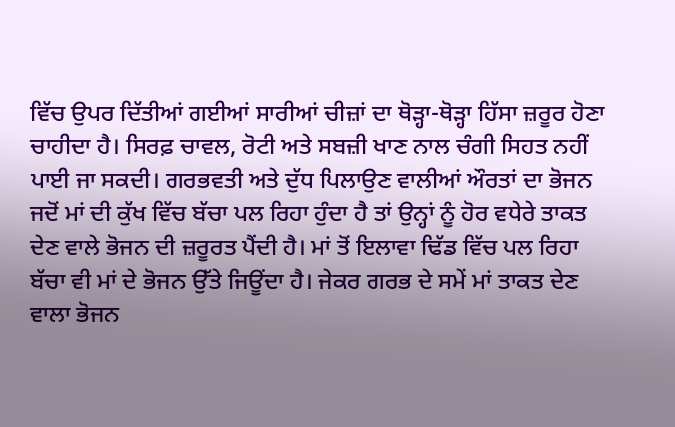ਵਿੱਚ ਉਪਰ ਦਿੱਤੀਆਂ ਗਈਆਂ ਸਾਰੀਆਂ ਚੀਜ਼ਾਂ ਦਾ ਥੋੜ੍ਹਾ-ਥੋੜ੍ਹਾ ਹਿੱਸਾ ਜ਼ਰੂਰ ਹੋਣਾ ਚਾਹੀਦਾ ਹੈ। ਸਿਰਫ਼ ਚਾਵਲ, ਰੋਟੀ ਅਤੇ ਸਬਜ਼ੀ ਖਾਣ ਨਾਲ ਚੰਗੀ ਸਿਹਤ ਨਹੀਂ ਪਾਈ ਜਾ ਸਕਦੀ। ਗਰਭਵਤੀ ਅਤੇ ਦੁੱਧ ਪਿਲਾਉਣ ਵਾਲੀਆਂ ਔਰਤਾਂ ਦਾ ਭੋਜਨ ਜਦੋਂ ਮਾਂ ਦੀ ਕੁੱਖ ਵਿੱਚ ਬੱਚਾ ਪਲ ਰਿਹਾ ਹੁੰਦਾ ਹੈ ਤਾਂ ਉਨ੍ਹਾਂ ਨੂੰ ਹੋਰ ਵਧੇਰੇ ਤਾਕਤ ਦੇਣ ਵਾਲੇ ਭੋਜਨ ਦੀ ਜ਼ਰੂਰਤ ਪੈਂਦੀ ਹੈ। ਮਾਂ ਤੋਂ ਇਲਾਵਾ ਢਿੱਡ ਵਿੱਚ ਪਲ ਰਿਹਾ ਬੱਚਾ ਵੀ ਮਾਂ ਦੇ ਭੋਜਨ ਉੱਤੇ ਜਿਊਂਦਾ ਹੈ। ਜੇਕਰ ਗਰਭ ਦੇ ਸਮੇਂ ਮਾਂ ਤਾਕਤ ਦੇਣ ਵਾਲਾ ਭੋਜਨ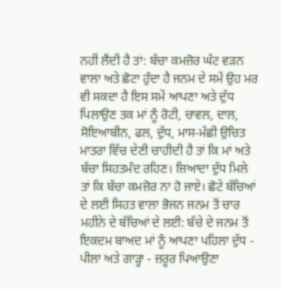ਨਹੀਂ ਲੈਂਦੀ ਹੈ ਤਾਂ: ਬੱਚਾ ਕਮਜ਼ੋਰ ਘੱਟ ਵੜਨ ਵਾਲਾ ਅਤੇ ਛੋਟਾ ਹੁੰਦਾ ਹੈ ਜਨਮ ਦੇ ਸਮੇਂ ਉਹ ਮਰ ਵੀ ਸਕਦਾ ਹੈ ਇਸ ਸਮੇਂ ਆਪਣਾ ਅਤੇ ਦੁੱਧ ਪਿਲਾਉਣ ਤਕ ਮਾਂ ਨੂੰ ਰੋਟੀ, ਚਾਵਲ, ਦਾਲ, ਸੋਇਆਬੀਨ, ਫਲ, ਦੁੱਧ, ਮਾਸ-ਮੱਛੀ ਉਚਿਤ ਮਾਤਰਾ ਵਿੱਚ ਦੇਣੀ ਚਾਹੀਦੀ ਹੈ ਤਾਂ ਕਿ ਮਾਂ ਅਤੇ ਬੱਚਾ ਸਿਹਤਮੰਦ ਰਹਿਣ। ਜ਼ਿਆਦਾ ਦੁੱਧ ਮਿਲੇ ਤਾਂ ਕਿ ਬੱਚਾ ਕਮਜ਼ੋਰ ਨਾ ਹੋ ਜਾਏ। ਛੋਟੇ ਬੱਚਿਆਂ ਦੇ ਲਈ ਸਿਹਤ ਵਾਲਾ ਭੋਜਨ ਜਨਮ ਤੋਂ ਚਾਰ ਮਹੀਨੇ ਦੇ ਬੱਚਿਆਂ ਦੇ ਲਈ: ਬੱਚੇ ਦੇ ਜਨਮ ਤੋਂ ਇਕਦਮ ਬਾਅਦ ਮਾਂ ਨੂੰ ਆਪਣਾ ਪਹਿਲਾ ਦੁੱਧ - ਪੀਲਾ ਅਤੇ ਗਾੜ੍ਹਾ - ਜ਼ਰੂਰ ਪਿਆਉਣਾ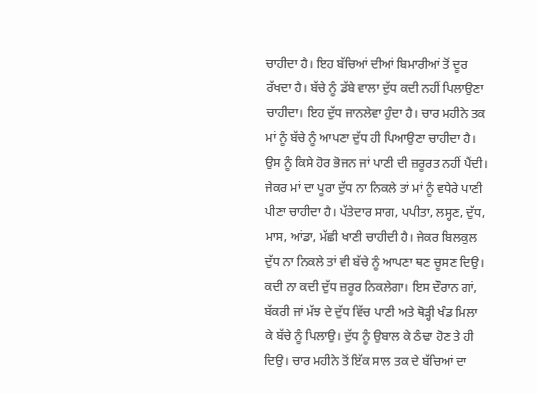ਚਾਹੀਦਾ ਹੈ। ਇਹ ਬੱਚਿਆਂ ਦੀਆਂ ਬਿਮਾਰੀਆਂ ਤੋਂ ਦੂਰ ਰੱਖਦਾ ਹੈ। ਬੱਚੇ ਨੂੰ ਡੱਬੇ ਵਾਲਾ ਦੁੱਧ ਕਦੀ ਨਹੀਂ ਪਿਲਾਉਣਾ ਚਾਹੀਦਾ। ਇਹ ਦੁੱਧ ਜਾਨਲੇਵਾ ਹੁੰਦਾ ਹੈ। ਚਾਰ ਮਹੀਨੇ ਤਕ ਮਾਂ ਨੂੰ ਬੱਚੇ ਨੂੰ ਆਪਣਾ ਦੁੱਧ ਹੀ ਪਿਆਉਣਾ ਚਾਹੀਦਾ ਹੈ। ਉਸ ਨੂੰ ਕਿਸੇ ਹੋਰ ਭੋਜਨ ਜਾਂ ਪਾਣੀ ਦੀ ਜ਼ਰੂਰਤ ਨਹੀਂ ਪੈਂਦੀ। ਜੇਕਰ ਮਾਂ ਦਾ ਪੂਰਾ ਦੁੱਧ ਨਾ ਨਿਕਲੇ ਤਾਂ ਮਾਂ ਨੂੰ ਵਧੇਰੇ ਪਾਣੀ ਪੀਣਾ ਚਾਹੀਦਾ ਹੈ। ਪੱਤੇਦਾਰ ਸਾਗ, ਪਪੀਤਾ, ਲਸ੍ਹਣ, ਦੁੱਧ, ਮਾਸ, ਆਂਡਾ, ਮੱਛੀ ਖਾਣੀ ਚਾਹੀਦੀ ਹੈ। ਜੇਕਰ ਬਿਲਕੁਲ ਦੁੱਧ ਨਾ ਨਿਕਲੇ ਤਾਂ ਵੀ ਬੱਚੇ ਨੂੰ ਆਪਣਾ ਥਣ ਚੂਸਣ ਦਿਉ। ਕਦੀ ਨਾ ਕਦੀ ਦੁੱਧ ਜ਼ਰੂਰ ਨਿਕਲੇਗਾ। ਇਸ ਦੌਰਾਨ ਗਾਂ, ਬੱਕਰੀ ਜਾਂ ਮੱਝ ਦੇ ਦੁੱਧ ਵਿੱਚ ਪਾਣੀ ਅਤੇ ਥੋੜ੍ਹੀ ਖੰਡ ਮਿਲਾ ਕੇ ਬੱਚੇ ਨੂੰ ਪਿਲਾਉ। ਦੁੱਧ ਨੂੰ ਉਬਾਲ ਕੇ ਠੰਢਾ ਹੋਣ ਤੇ ਹੀ ਦਿਉ। ਚਾਰ ਮਹੀਨੇ ਤੋਂ ਇੱਕ ਸਾਲ ਤਕ ਦੇ ਬੱਚਿਆਂ ਦਾ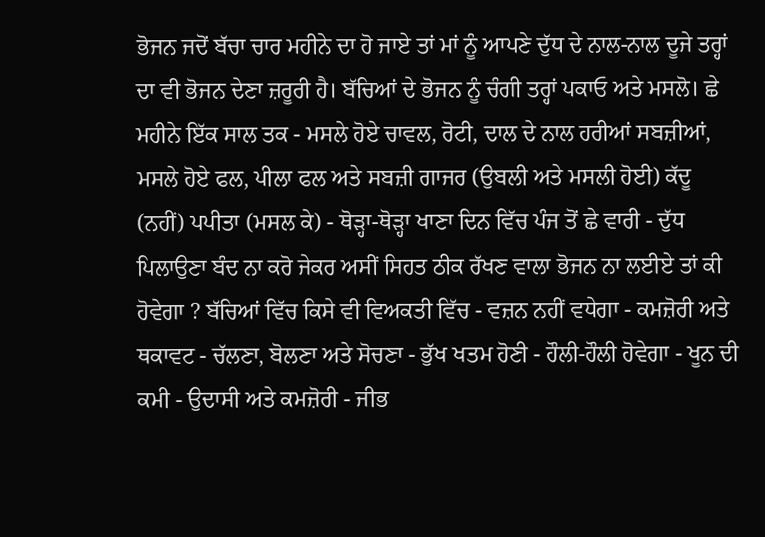ਭੋਜਨ ਜਦੋਂ ਬੱਚਾ ਚਾਰ ਮਹੀਨੇ ਦਾ ਹੋ ਜਾਏ ਤਾਂ ਮਾਂ ਨੂੰ ਆਪਣੇ ਦੁੱਧ ਦੇ ਨਾਲ-ਨਾਲ ਦੂਜੇ ਤਰ੍ਹਾਂ ਦਾ ਵੀ ਭੋਜਨ ਦੇਣਾ ਜ਼ਰੂਰੀ ਹੈ। ਬੱਚਿਆਂ ਦੇ ਭੋਜਨ ਨੂੰ ਚੰਗੀ ਤਰ੍ਹਾਂ ਪਕਾਓ ਅਤੇ ਮਸਲੋ। ਛੇ ਮਹੀਨੇ ਇੱਕ ਸਾਲ ਤਕ - ਮਸਲੇ ਹੋਏ ਚਾਵਲ, ਰੋਟੀ, ਦਾਲ ਦੇ ਨਾਲ ਹਰੀਆਂ ਸਬਜ਼ੀਆਂ, ਮਸਲੇ ਹੋਏ ਫਲ, ਪੀਲਾ ਫਲ ਅਤੇ ਸਬਜ਼ੀ ਗਾਜਰ (ਉਬਲੀ ਅਤੇ ਮਸਲੀ ਹੋਈ) ਕੱਦੂ (ਨਹੀਂ) ਪਪੀਤਾ (ਮਸਲ ਕੇ) - ਥੋੜ੍ਹਾ-ਥੋੜ੍ਹਾ ਖਾਣਾ ਦਿਨ ਵਿੱਚ ਪੰਜ ਤੋਂ ਛੇ ਵਾਰੀ - ਦੁੱਧ ਪਿਲਾਉਣਾ ਬੰਦ ਨਾ ਕਰੋ ਜੇਕਰ ਅਸੀਂ ਸਿਹਤ ਠੀਕ ਰੱਖਣ ਵਾਲਾ ਭੋਜਨ ਨਾ ਲਈਏ ਤਾਂ ਕੀ ਹੋਵੇਗਾ ? ਬੱਚਿਆਂ ਵਿੱਚ ਕਿਸੇ ਵੀ ਵਿਅਕਤੀ ਵਿੱਚ - ਵਜ਼ਨ ਨਹੀਂ ਵਧੇਗਾ - ਕਮਜ਼ੋਰੀ ਅਤੇ ਥਕਾਵਟ - ਚੱਲਣਾ, ਬੋਲਣਾ ਅਤੇ ਸੋਚਣਾ - ਭੁੱਖ ਖਤਮ ਹੋਣੀ - ਹੌਲੀ-ਹੌਲੀ ਹੋਵੇਗਾ - ਖੂਨ ਦੀ ਕਮੀ - ਉਦਾਸੀ ਅਤੇ ਕਮਜ਼ੋਰੀ - ਜੀਭ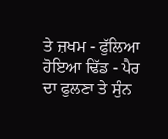ਤੇ ਜ਼ਖਮ - ਫੁੱਲਿਆ ਹੋਇਆ ਢਿੱਡ - ਪੈਰ ਦਾ ਫੁਲਣਾ ਤੇ ਸੁੰਨ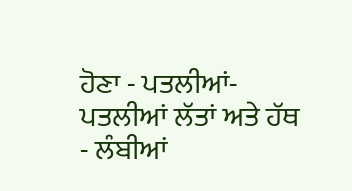ਹੋਣਾ - ਪਤਲੀਆਂ-ਪਤਲੀਆਂ ਲੱਤਾਂ ਅਤੇ ਹੱਥ - ਲੰਬੀਆਂ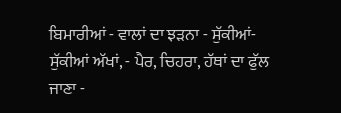ਬਿਮਾਰੀਆਂ - ਵਾਲਾਂ ਦਾ ਝੜਨਾ - ਸੁੱਕੀਆਂ-ਸੁੱਕੀਆਂ ਅੱਖਾਂ, - ਪੈਰ, ਚਿਹਰਾ, ਹੱਥਾਂ ਦਾ ਫੁੱਲ ਜਾਣਾ -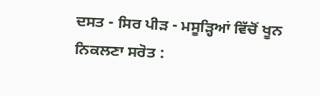ਦਸਤ - ਸਿਰ ਪੀੜ - ਮਸੂੜ੍ਹਿਆਂ ਵਿੱਚੋਂ ਖੂਨ ਨਿਕਲਣਾ ਸਰੋਤ :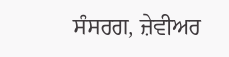ਸੰਸਰਗ, ਜ਼ੇਵੀਅਰ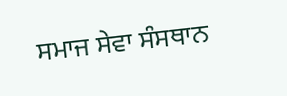ਸਮਾਜ ਸੇਵਾ ਸੰਸਥਾਨ